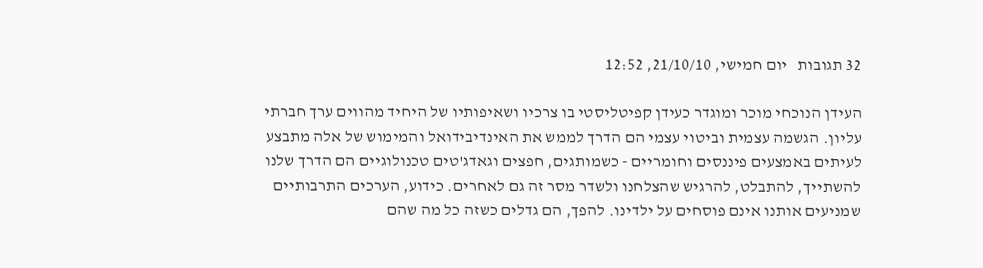32 תגובות   יום חמישי, 21/10/10, 12:52

העידן הנוכחי מוכר ומוגדר כעידן קפיטליסטי בו צרכיו ושאיפותיו של היחיד מהווים ערך חברתי עליון. הגשמה עצמית וביטוי עצמי הם הדרך לממש את האינדיבידואל והמימוש של אלה מתבצע לעיתים באמצעים פיננסים וחומריים - כשמותגים, חפצים וגאדג'טים טכנולוגיים הם הדרך שלנו להשתייך, להתבלט, להרגיש שהצלחנו ולשדר מסר זה גם לאחרים. כידוע, הערכים התרבותיים שמניעים אותנו אינם פוסחים על ילדינו. להפך, הם גדלים כשזה כל מה שהם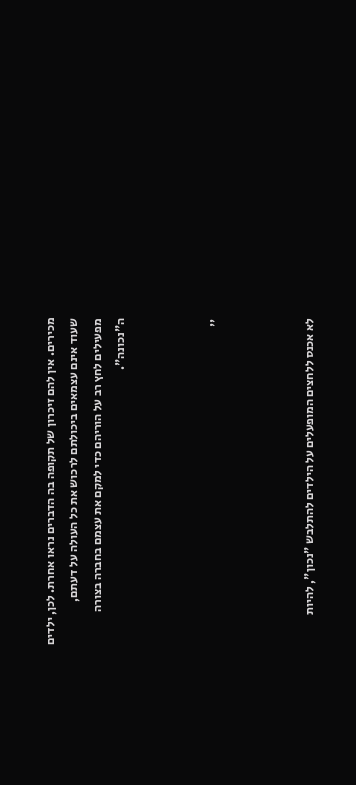מכירים. אין להם זיכרון של תקופה בה הדברים נראו אחרת. לכן, ילדים שעוד אינם עצמאים ביכולתם לרכוש את כל העולה על דעתם, מפעילים לחץ רב על הוריהם כדי למקם את עצמם בחברה בצורה ה"נכונה".



''



לא אכנס ללחצים המופעלים על הילדים להתלבש "נכון", להיות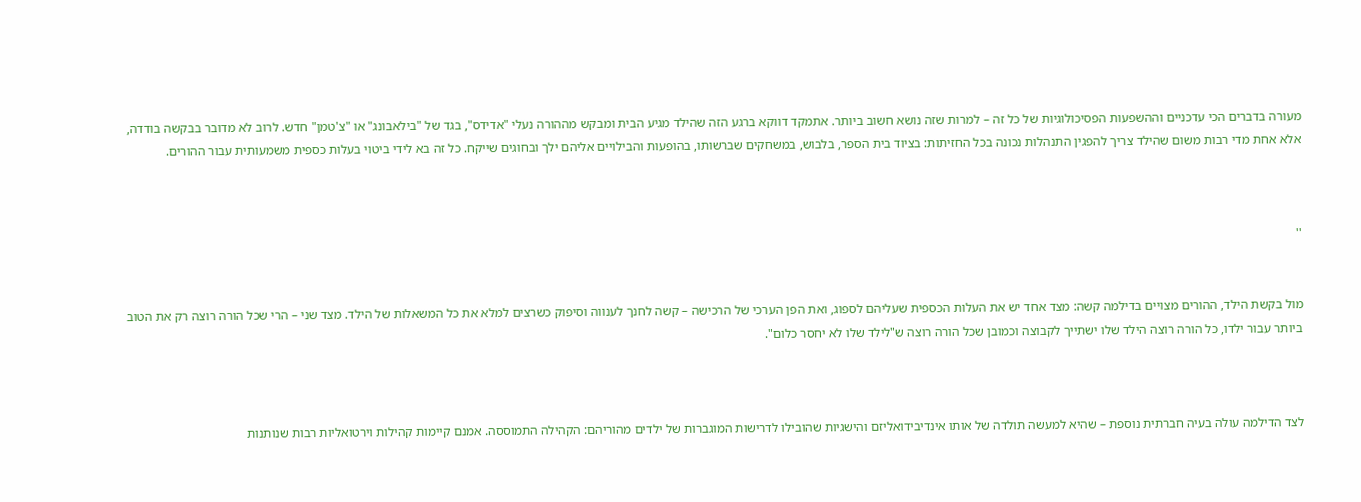מעורה בדברים הכי עדכניים וההשפעות הפסיכולוגיות של כל זה – למרות שזה נושא חשוב ביותר. אתמקד דווקא ברגע הזה שהילד מגיע הבית ומבקש מההורה נעלי "אדידס", בגד של "בילאבונג" או "צ'טמן" חדש. לרוב לא מדובר בבקשה בודדה, אלא אחת מדי רבות משום שהילד צריך להפגין התנהלות נכונה בכל החזיתות: בציוד בית הספר, בלבוש, במשחקים שברשותו, בהופעות והבילויים אליהם ילך ובחוגים שייקח. כל זה בא לידי ביטוי בעלות כספית משמעותית עבור ההורים.



''


מול בקשת הילד, ההורים מצויים בדילמה קשה: מצד אחד יש את העלות הכספית שעליהם לספוג, ואת הפן הערכי של הרכישה – קשה לחנך לענווה וסיפוק כשרצים למלא את כל המשאלות של הילד. מצד שני – הרי שכל הורה רוצה רק את הטוב ביותר עבור ילדו, כל הורה רוצה הילד שלו ישתייך לקבוצה וכמובן שכל הורה רוצה ש"לילד שלו לא יחסר כלום".



לצד הדילמה עולה בעיה חברתית נוספת – שהיא למעשה תולדה של אותו אינדיבידואליזם והישגיות שהובילו לדרישות המוגברות של ילדים מהוריהם: הקהילה התמוססה. אמנם קיימות קהילות וירטואליות רבות שנותנות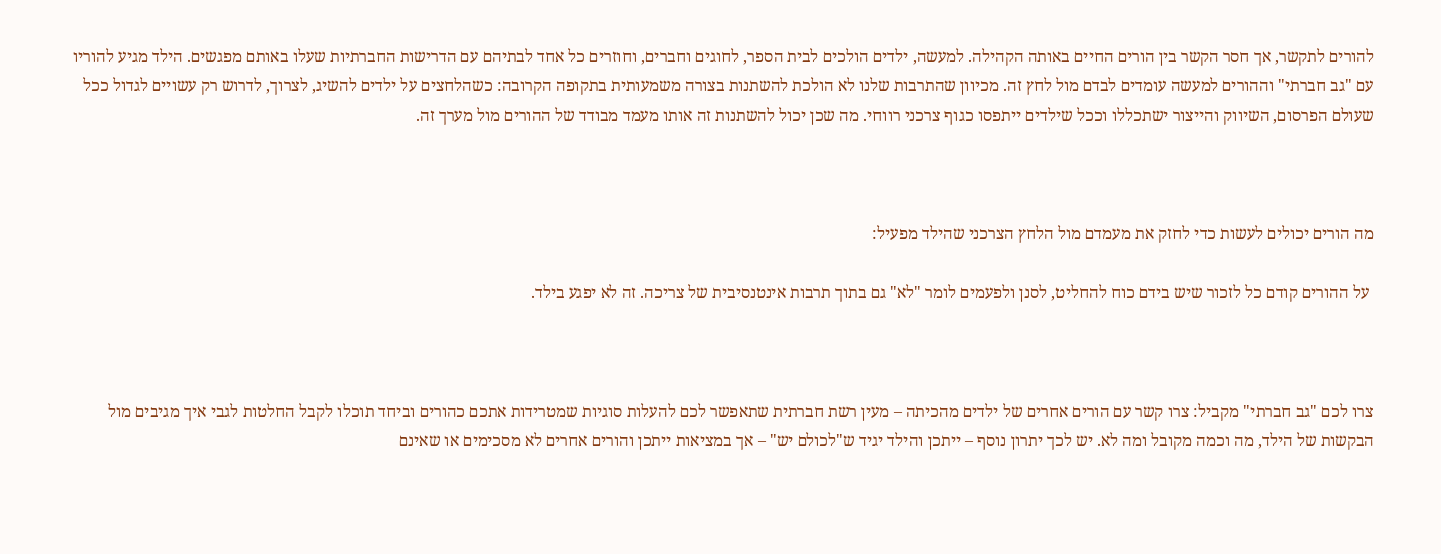להורים לתקשר, אך חסר הקשר בין הורים החיים באותה הקהילה. למעשה, ילדים הולכים לבית הספר, לחוגים וחברים, וחוזרים כל אחד לבתיהם עם הדרישות החברתיות שעלו באותם מפגשים. הילד מגיע להוריו עם "גב חברתי" וההורים למעשה עומדים לבדם מול לחץ זה. מכיוון שהתרבות שלנו לא הולכת להשתנות בצורה משמעותית בתקופה הקרובה: כשהלחצים על ילדים להשיג, לצרוך, לדרוש רק עשויים לגדול ככל שעולם הפרסום, השיווק והייצור ישתכללו וככל שילדים ייתפסו כגוף צרכני רווחי. מה שכן יכול להשתנות זה אותו מעמד מבודד של ההורים מול מערך זה.



מה הורים יכולים לעשות כדי לחזק את מעמדם מול הלחץ הצרכני שהילד מפעיל:

 על ההורים קודם כל לזכור שיש בידם כוח להחליט, לסנן ולפעמים לומר "לא" גם בתוך תרבות אינטנסיבית של צריכה. זה לא יפגע בילד.



צרו לכם "גב חברתי" מקביל: צרו קשר עם הורים אחרים של ילדים מהכיתה – מעין רשת חברתית שתאפשר לכם להעלות סוגיות שמטרידות אתכם כהורים וביחד תוכלו לקבל החלטות לגבי איך מגיבים מול הבקשות של הילד, מה וכמה מקובל ומה לא. יש לכך יתרון נוסף – ייתכן והילד יגיד ש"לכולם יש" – אך במציאות ייתכן והורים אחרים לא מסכימים או שאינם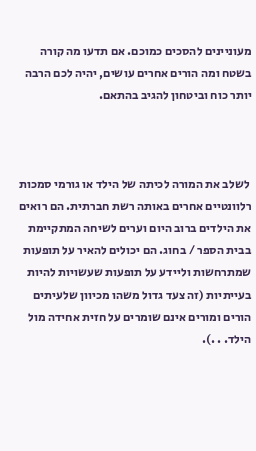מעוניינים להסכים כמוכם. אם תדעו מה קורה בשטח ומה הורים אחרים עושים, יהיה לכם הרבה יותר כוח וביטחון להגיב בהתאם.



 לשלב את המורה לכיתה של הילד או גורמי סמכות רלוונטיים אחרים באותה רשת חברתית. הם רואים את הילדים ברוב היום וערים לשיחה המתקיימת בבית הספר / בחוג. הם יכולים להאיר על תופעות שמתרחשות וליידע על תופעות שעשויות להיות בעייתיות (זה צעד גדול משהו מכיוון שלעיתים הורים ומורים אינם שומרים על חזית אחידה מול הילד. . .).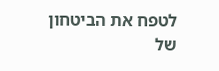לטפח את הביטחון של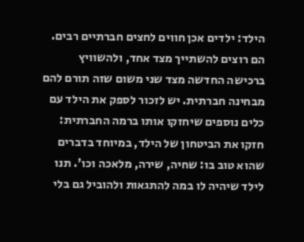הילד: ילדים אכן חווים לחצים חברתיים רבים. הם רוצים להשתייך מצד אחד, ולהשוויץ ברכישה החדשה מצד שני משום שזה תורם להם מבחינה חברתית. יש לזכור לספק את הילד עם כלים נוספים שיחזקו אותו ברמה החברתית: חזקו את הביטחון של הילד, במיוחד בדברים שהוא טוב בו: שחיה, שירה, מלאכה וכו'. תנו לילד שיהיה לו במה להתגאות ולהוביל גם בלי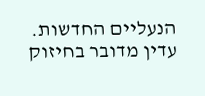הנעליים החדשות. עדין מדובר בחיזוק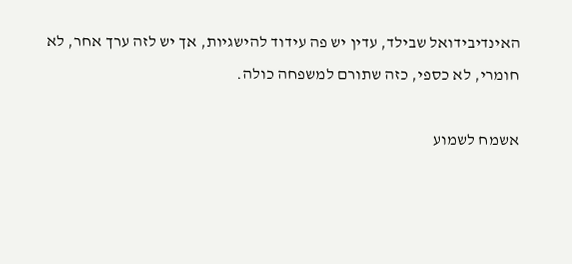האינדיבידואל שבילד, עדין יש פה עידוד להישגיות, אך יש לזה ערך אחר, לא חומרי, לא כספי, כזה שתורם למשפחה כולה.

אשמח לשמוע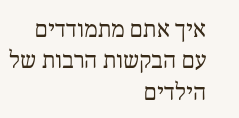איך אתם מתמודדים עם הבקשות הרבות של הילדים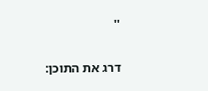''

דרג את התוכן: